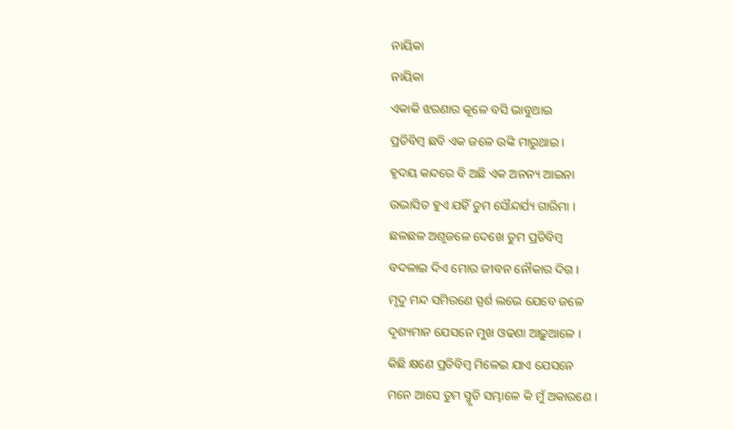ନାୟିକା
ନାୟିକା
ଏକାକି ଝରଣାର କୂଳେ ବସି ଭାବୁଥାଇ
ପ୍ରତିବିମ୍ବ ଛବି ଏକ ଜଳେ ଉଙ୍କି ମାରୁଥାଇ ।
ହୃଦୟ କନ୍ଦରେ ବି ଅଛି ଏକ ଅନନ୍ୟ ଆଇନା
ଉଦ୍ଭାସିତ ହୁଏ ଯହିଁ ତୁମ ସୌନ୍ଦର୍ଯ୍ୟ ଗାରିମା ।
ଛଳଛଳ ଅଶୃଜଳେ ଦେଖେ ତୁମ ପ୍ରତିବିମ୍ବ
ବଦଳାଇ ଦିଏ ମୋର ଜୀବନ ନୌକାର ଦିଗ ।
ମୃଦୁ ମନ୍ଦ ସମିରଣେ ସ୍ପର୍ଶ ଲଭେ ଯେବେ ଜଳେ
ଦୃଶ୍ୟମାନ ଯେସନେ ମୁଖ ଓଢଣା ଆଢ଼ୁଆଳେ ।
କିଛି କ୍ଷଣେ ପ୍ରତିବିମ୍ବ ମିଳେଇ ଯାଏ ଯେସନେ
ମନେ ଆସେ ତୁମ ସ୍ମୃତି ସମ୍ଭାଳେ କି ମୁଁ ଅକାରଣେ ।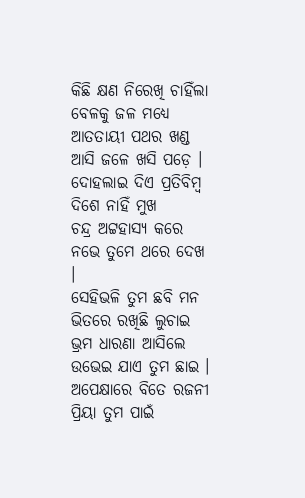କିଛି କ୍ଷଣ ନିରେଖି ଚାହିଁଲା ବେଳକୁ ଜଳ ମଧ୍ୟେ
ଆତତାୟୀ ପଥର ଖଣ୍ଡ ଆସି ଜଳେ ଖସି ପଡ଼େ ।
ଦୋହଲାଇ ଦିଏ ପ୍ରତିବିମ୍ବ ଦିଶେ ନାହିଁ ମୁଖ
ଚନ୍ଦ୍ର ଅଟ୍ଟହାସ୍ୟ କରେ ନଭେ ତୁମେ ଥରେ ଦେଖ ।
ସେହିଭଳି ତୁମ ଛବି ମନ ଭିତରେ ରଖିଛି ଲୁଚାଇ
ଭ୍ରମ ଧାରଣା ଆସିଲେ ଉଭେଇ ଯାଏ ତୁମ ଛାଇ ।
ଅପେକ୍ଷାରେ ବିତେ ରଜନୀ ପ୍ରିୟା ତୁମ ପାଇଁ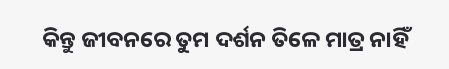କିନ୍ତୁ ଜୀବନରେ ତୁମ ଦର୍ଶନ ତିଳେ ମାତ୍ର ନାହିଁ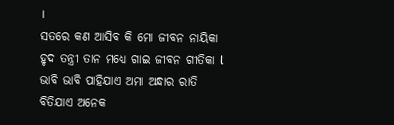।
ସତରେ କଣ ଆସିବ କି ମୋ ଜୀବନ ନାୟିକା
ହୃଦ ତନ୍ତ୍ରୀ ତାନ ମଧ୍ୟେ ଗାଇ ଜୀବନ ଗୀତିକା l
ଭାବି ଭାବି ପାହିଯାଏ ଅମା ଅନ୍ଧାର ରାତି
ବିତିଯାଏ ଅନେକ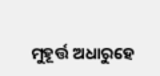ମୁହୂର୍ତ୍ତ ଅଧାରୁହେ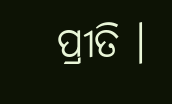ପ୍ରୀତି ।